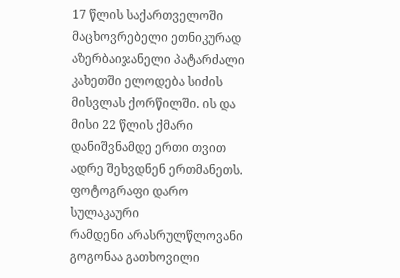17 წლის საქართველოში მაცხოვრებელი ეთნიკურად აზერბაიჯანელი პატარძალი კახეთში ელოდება სიძის მისვლას ქორწილში. ის და მისი 22 წლის ქმარი დანიშვნამდე ერთი თვით ადრე შეხვდნენ ერთმანეთს. ფოტოგრაფი დარო სულაკაური
რამდენი არასრულწლოვანი გოგონაა გათხოვილი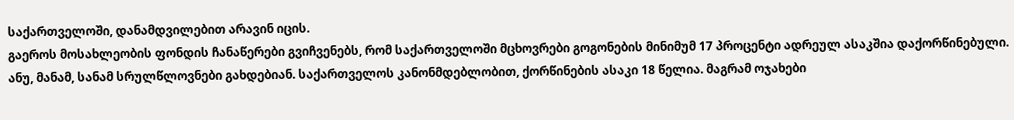საქართველოში, დანამდვილებით არავინ იცის.
გაეროს მოსახლეობის ფონდის ჩანაწერები გვიჩვენებს, რომ საქართველოში მცხოვრები გოგონების მინიმუმ 17 პროცენტი ადრეულ ასაკშია დაქორწინებული. ანუ, მანამ, სანამ სრულწლოვნები გახდებიან. საქართველოს კანონმდებლობით, ქორწინების ასაკი 18 წელია. მაგრამ ოჯახები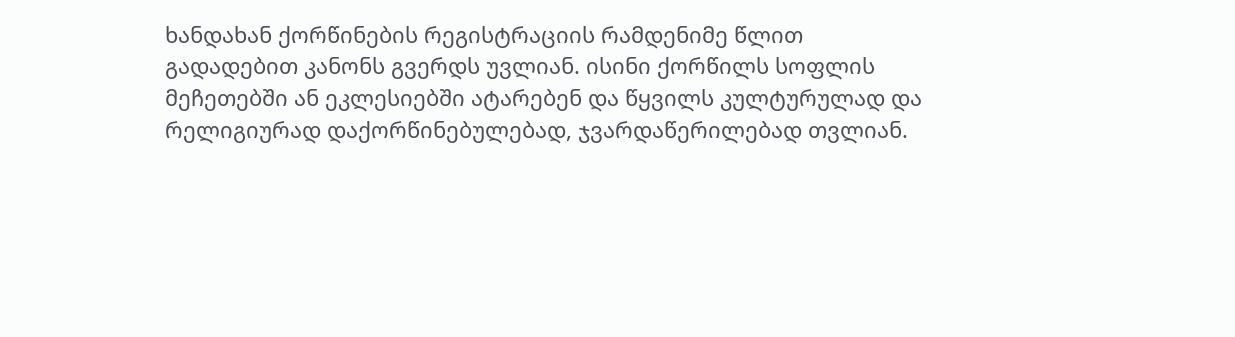ხანდახან ქორწინების რეგისტრაციის რამდენიმე წლით გადადებით კანონს გვერდს უვლიან. ისინი ქორწილს სოფლის მეჩეთებში ან ეკლესიებში ატარებენ და წყვილს კულტურულად და რელიგიურად დაქორწინებულებად, ჯვარდაწერილებად თვლიან.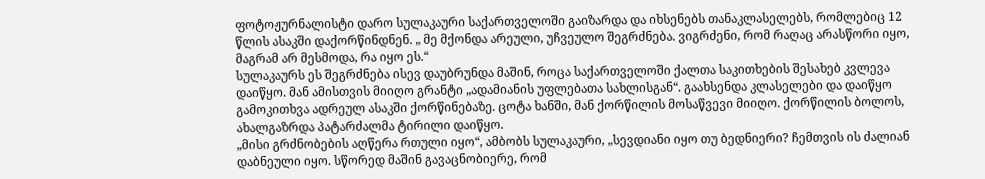ფოტოჟურნალისტი დარო სულაკაური საქართველოში გაიზარდა და იხსენებს თანაკლასელებს, რომლებიც 12 წლის ასაკში დაქორწინდნენ. „ მე მქონდა არეული, უჩვეულო შეგრძნება. ვიგრძენი, რომ რაღაც არასწორი იყო, მაგრამ არ მესმოდა, რა იყო ეს.“
სულაკაურს ეს შეგრძნება ისევ დაუბრუნდა მაშინ, როცა საქართველოში ქალთა საკითხების შესახებ კვლევა დაიწყო. მან ამისთვის მიიღო გრანტი „ადამიანის უფლებათა სახლისგან“. გაახსენდა კლასელები და დაიწყო გამოკითხვა ადრეულ ასაკში ქორწინებაზე. ცოტა ხანში, მან ქორწილის მოსაწვევი მიიღო. ქორწილის ბოლოს, ახალგაზრდა პატარძალმა ტირილი დაიწყო.
„მისი გრძნობების აღწერა რთული იყო“, ამბობს სულაკაური, „სევდიანი იყო თუ ბედნიერი? ჩემთვის ის ძალიან დაბნეული იყო. სწორედ მაშინ გავაცნობიერე, რომ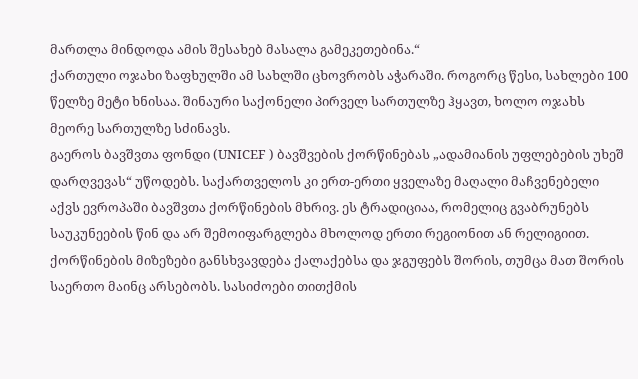მართლა მინდოდა ამის შესახებ მასალა გამეკეთებინა.“
ქართული ოჯახი ზაფხულში ამ სახლში ცხოვრობს აჭარაში. როგორც წესი, სახლები 100 წელზე მეტი ხნისაა. შინაური საქონელი პირველ სართულზე ჰყავთ, ხოლო ოჯახს მეორე სართულზე სძინავს.
გაეროს ბავშვთა ფონდი (UNICEF ) ბავშვების ქორწინებას „ადამიანის უფლებების უხეშ დარღვევას“ უწოდებს. საქართველოს კი ერთ-ერთი ყველაზე მაღალი მაჩვენებელი აქვს ევროპაში ბავშვთა ქორწინების მხრივ. ეს ტრადიციაა, რომელიც გვაბრუნებს საუკუნეების წინ და არ შემოიფარგლება მხოლოდ ერთი რეგიონით ან რელიგიით. ქორწინების მიზეზები განსხვავდება ქალაქებსა და ჯგუფებს შორის, თუმცა მათ შორის საერთო მაინც არსებობს. სასიძოები თითქმის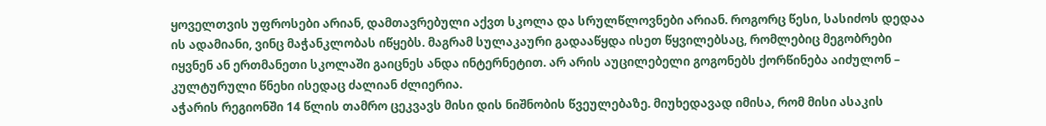ყოველთვის უფროსები არიან, დამთავრებული აქვთ სკოლა და სრულწლოვნები არიან. როგორც წესი, სასიძოს დედაა ის ადამიანი, ვინც მაჭანკლობას იწყებს. მაგრამ სულაკაური გადააწყდა ისეთ წყვილებსაც, რომლებიც მეგობრები იყვნენ ან ერთმანეთი სკოლაში გაიცნეს ანდა ინტერნეტით. არ არის აუცილებელი გოგონებს ქორწინება აიძულონ – კულტურული წნეხი ისედაც ძალიან ძლიერია.
აჭარის რეგიონში 14 წლის თამრო ცეკვავს მისი დის ნიშნობის წვეულებაზე. მიუხედავად იმისა, რომ მისი ასაკის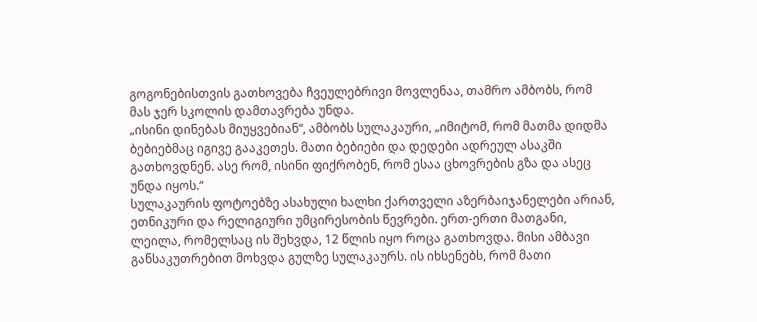გოგონებისთვის გათხოვება ჩვეულებრივი მოვლენაა, თამრო ამბობს, რომ მას ჯერ სკოლის დამთავრება უნდა.
„ისინი დინებას მიუყვებიან“, ამბობს სულაკაური, „იმიტომ, რომ მათმა დიდმა ბებიებმაც იგივე გააკეთეს. მათი ბებიები და დედები ადრეულ ასაკში გათხოვდნენ. ასე რომ, ისინი ფიქრობენ, რომ ესაა ცხოვრების გზა და ასეც უნდა იყოს.“
სულაკაურის ფოტოებზე ასახული ხალხი ქართველი აზერბაიჯანელები არიან, ეთნიკური და რელიგიური უმცირესობის წევრები. ერთ-ერთი მათგანი, ლეილა, რომელსაც ის შეხვდა, 12 წლის იყო როცა გათხოვდა. მისი ამბავი განსაკუთრებით მოხვდა გულზე სულაკაურს. ის იხსენებს, რომ მათი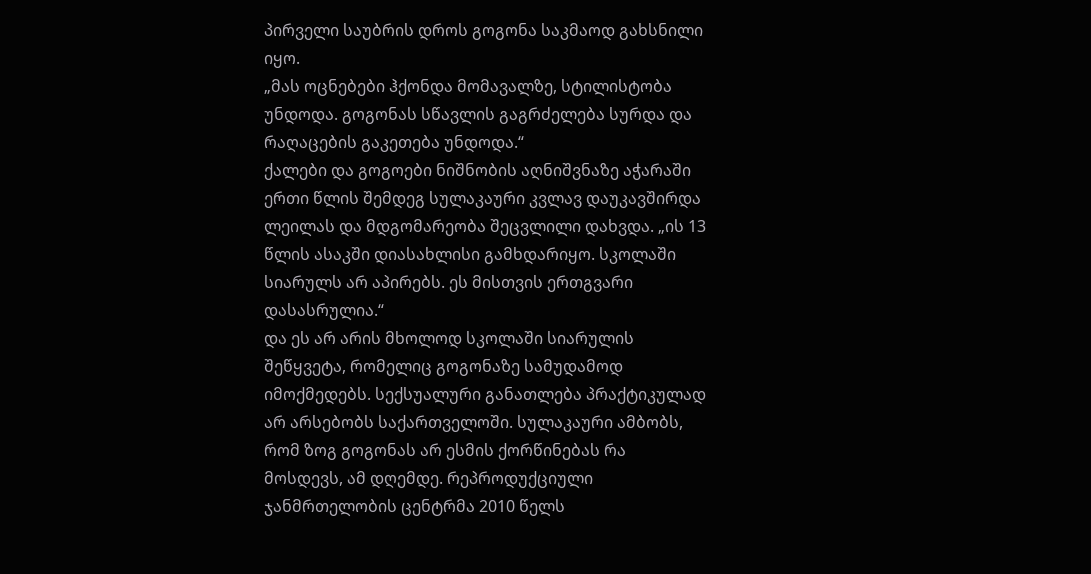პირველი საუბრის დროს გოგონა საკმაოდ გახსნილი იყო.
„მას ოცნებები ჰქონდა მომავალზე, სტილისტობა უნდოდა. გოგონას სწავლის გაგრძელება სურდა და რაღაცების გაკეთება უნდოდა.“
ქალები და გოგოები ნიშნობის აღნიშვნაზე აჭარაში
ერთი წლის შემდეგ სულაკაური კვლავ დაუკავშირდა ლეილას და მდგომარეობა შეცვლილი დახვდა. „ის 13 წლის ასაკში დიასახლისი გამხდარიყო. სკოლაში სიარულს არ აპირებს. ეს მისთვის ერთგვარი დასასრულია.“
და ეს არ არის მხოლოდ სკოლაში სიარულის შეწყვეტა, რომელიც გოგონაზე სამუდამოდ იმოქმედებს. სექსუალური განათლება პრაქტიკულად არ არსებობს საქართველოში. სულაკაური ამბობს, რომ ზოგ გოგონას არ ესმის ქორწინებას რა მოსდევს, ამ დღემდე. რეპროდუქციული ჯანმრთელობის ცენტრმა 2010 წელს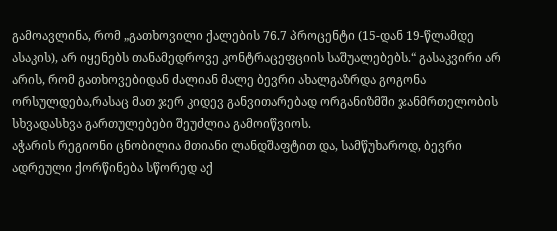გამოავლინა, რომ „გათხოვილი ქალების 76.7 პროცენტი (15-დან 19-წლამდე ასაკის), არ იყენებს თანამედროვე კონტრაცეფციის საშუალებებს.“ გასაკვირი არ არის, რომ გათხოვებიდან ძალიან მალე ბევრი ახალგაზრდა გოგონა ორსულდება,რასაც მათ ჯერ კიდევ განვითარებად ორგანიზმში ჯანმრთელობის სხვადასხვა გართულებები შეუძლია გამოიწვიოს.
აჭარის რეგიონი ცნობილია მთიანი ლანდშაფტით და, სამწუხაროდ, ბევრი ადრეული ქორწინება სწორედ აქ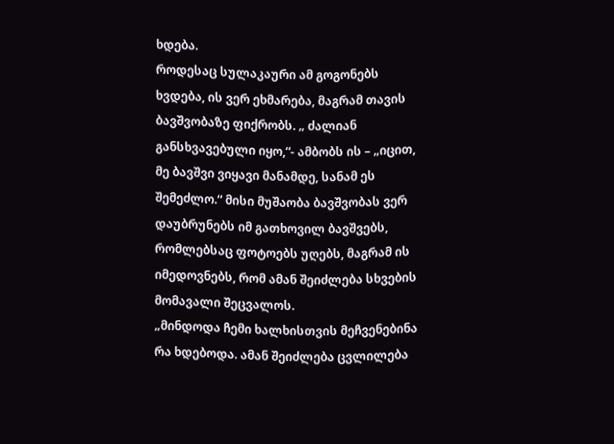ხდება.
როდესაც სულაკაური ამ გოგონებს ხვდება, ის ვერ ეხმარება, მაგრამ თავის ბავშვობაზე ფიქრობს. „ ძალიან განსხვავებული იყო,“- ამბობს ის – „იცით, მე ბავშვი ვიყავი მანამდე, სანამ ეს შემეძლო.“ მისი მუშაობა ბავშვობას ვერ დაუბრუნებს იმ გათხოვილ ბავშვებს, რომლებსაც ფოტოებს უღებს, მაგრამ ის იმედოვნებს, რომ ამან შეიძლება სხვების მომავალი შეცვალოს.
„მინდოდა ჩემი ხალხისთვის მეჩვენებინა რა ხდებოდა. ამან შეიძლება ცვლილება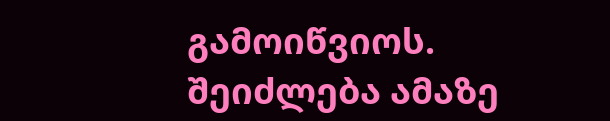გამოიწვიოს. შეიძლება ამაზე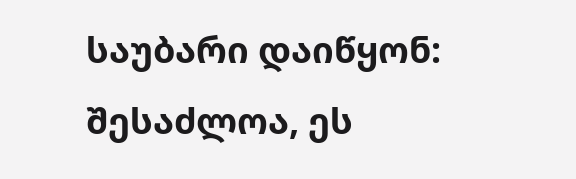საუბარი დაიწყონ: შესაძლოა, ეს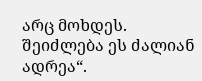არც მოხდეს. შეიძლება ეს ძალიან ადრეა“.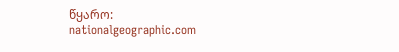წყარო: nationalgeographic.com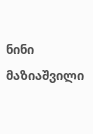ნინი მაზიაშვილი